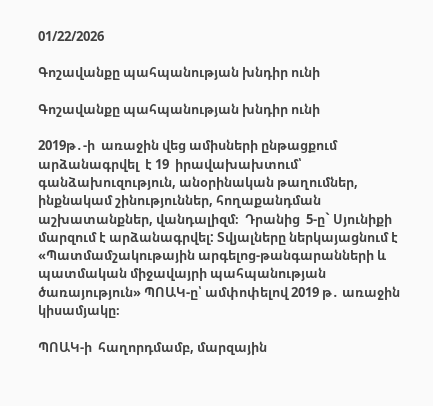01/22/2026

Գոշավանքը պահպանության խնդիր ունի

Գոշավանքը պահպանության խնդիր ունի

2019թ․-ի  առաջին վեց ամիսների ընթացքում  արձանագրվել  է 19  իրավախախտում՝ գանձախուզություն, անօրինական թաղումներ, ինքնակամ շինություններ, հողաքանդման աշխատանքներ, վանդալիզմ։  Դրանից  5-ը` Սյունիքի մարզում է արձանագրվել: Տվյալները ներկայացնում է  «Պատմամշակութային արգելոց-թանգարանների և պատմական միջավայրի պահպանության ծառայություն» ՊՈԱԿ-ը՝ ամփոփելով 2019 թ․ առաջին կիսամյակը։

ՊՈԱԿ-ի  հաղորդմամբ, մարզային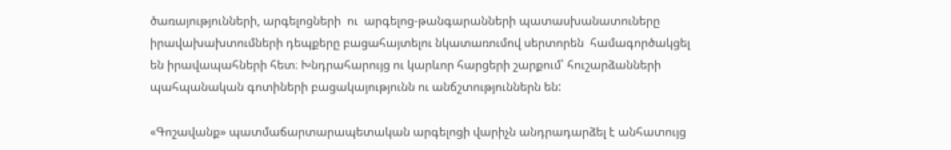ծառայությունների, արգելոցների  ու  արգելոց-թանգարանների պատասխանատուները իրավախախտումների դեպքերը բացահայտելու նկատառումով սերտորեն  համագործակցել են իրավապահների հետ։ Խնդրահարույց ու կարևոր հարցերի շարքում՝ հուշարձանների պահպանական գոտիների բացակայությունն ու անճշտություններն են:

«Գոշավանք» պատմաճարտարապետական արգելոցի վարիչն անդրադարձել է անհատույց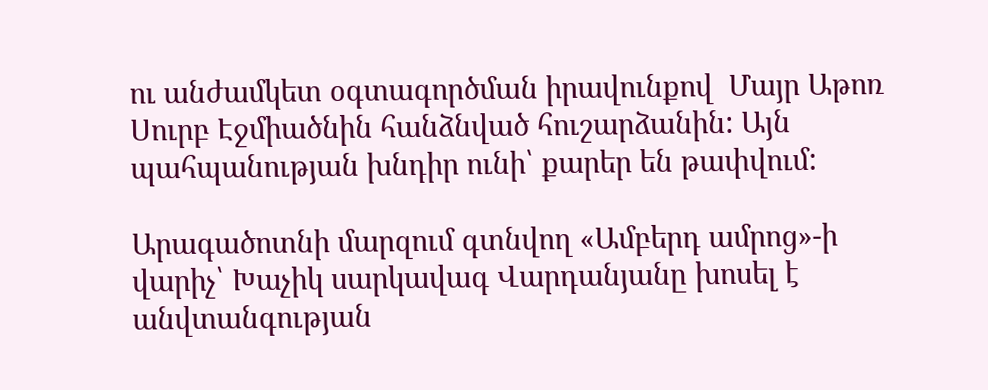ու անժամկետ օգտագործման իրավունքով  Մայր Աթոռ Սուրբ Էջմիածնին հանձնված հուշարձանին: Այն պահպանության խնդիր ունի՝ քարեր են թափվում:

Արագածոտնի մարզում գտնվող «Ամբերդ ամրոց»-ի վարիչ՝ Խաչիկ սարկավագ Վարդանյանը խոսել է անվտանգության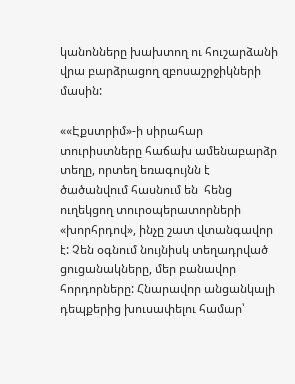կանոնները խախտող ու հուշարձանի վրա բարձրացող զբոսաշրջիկների մասին:

««Էքստրիմ»-ի սիրահար տուրիստները հաճախ ամենաբարձր տեղը, որտեղ եռագույնն է ծածանվում հասնում են  հենց  ուղեկցող տուրօպերատորների «խորհրդով», ինչը շատ վտանգավոր է: Չեն օգնում նույնիսկ տեղադրված ցուցանակները, մեր բանավոր հորդորները: Հնարավոր անցանկալի դեպքերից խուսափելու համար՝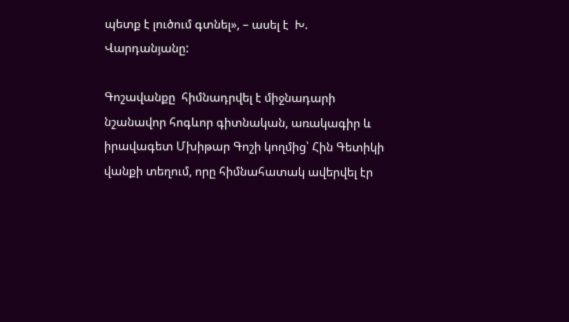պետք է լուծում գտնել», – ասել է  Խ. Վարդանյանը:

Գոշավանքը  հիմնադրվել է միջնադարի նշանավոր հոգևոր գիտնական, առակագիր և իրավագետ Մխիթար Գոշի կողմից՝ Հին Գետիկի վանքի տեղում, որը հիմնահատակ ավերվել էր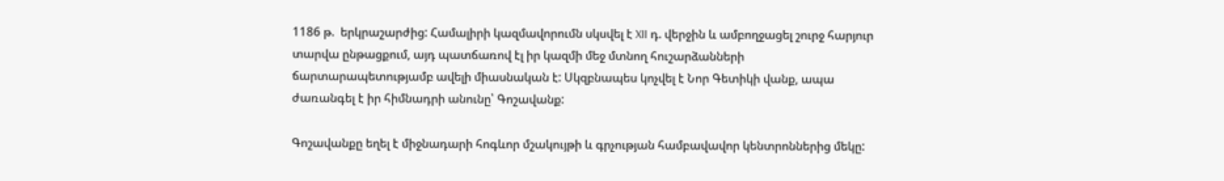1186 թ.  երկրաշարժից: Համալիրի կազմավորումն սկսվել է XII դ. վերջին և ամբողջացել շուրջ հարյուր տարվա ընթացքում, այդ պատճառով էլ իր կազմի մեջ մտնող հուշարձանների ճարտարապետությամբ ավելի միասնական է: Սկզբնապես կոչվել է Նոր Գետիկի վանք, ապա ժառանգել է իր հիմնադրի անունը՝ Գոշավանք:

Գոշավանքը եղել է միջնադարի հոգևոր մշակույթի և գրչության համբավավոր կենտրոններից մեկը: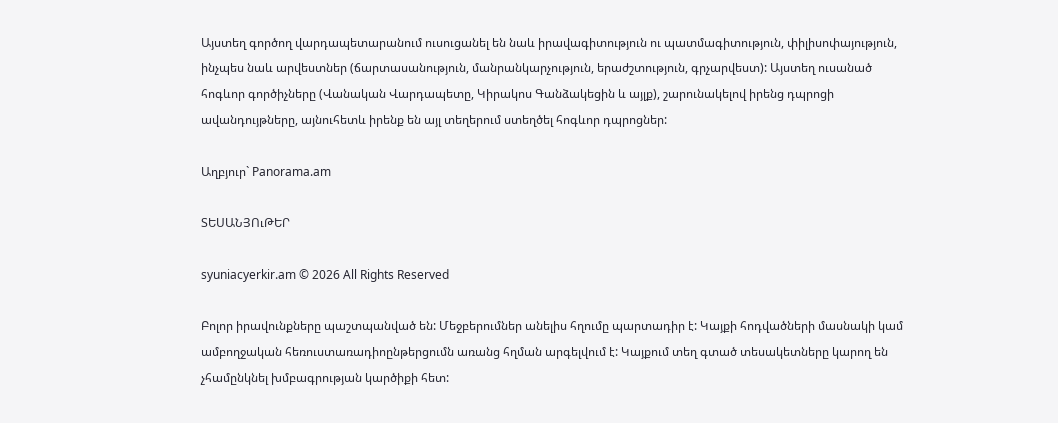Այստեղ գործող վարդապետարանում ուսուցանել են նաև իրավագիտություն ու պատմագիտություն, փիլիսոփայություն, ինչպես նաև արվեստներ (ճարտասանություն, մանրանկարչություն, երաժշտություն, գրչարվեստ): Այստեղ ուսանած հոգևոր գործիչները (Վանական Վարդապետը, Կիրակոս Գանձակեցին և այլք), շարունակելով իրենց դպրոցի ավանդույթները, այնուհետև իրենք են այլ տեղերում ստեղծել հոգևոր դպրոցներ:

Աղբյուր` Panorama.am

ՏԵՍԱՆՅՈւԹԵՐ

syuniacyerkir.am © 2026 All Rights Reserved

Բոլոր իրավունքները պաշտպանված են: Մեջբերումներ անելիս հղումը պարտադիր է: Կայքի հոդվածների մասնակի կամ ամբողջական հեռուստառադիոընթերցումն առանց հղման արգելվում է: Կայքում տեղ գտած տեսակետները կարող են չհամընկնել խմբագրության կարծիքի հետ: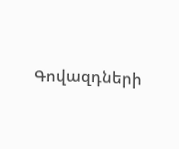Գովազդների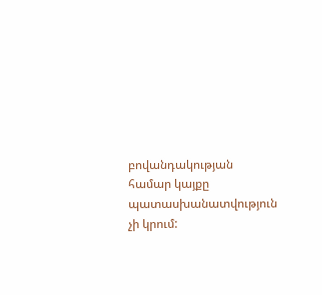բովանդակության համար կայքը պատասխանատվություն չի կրում: